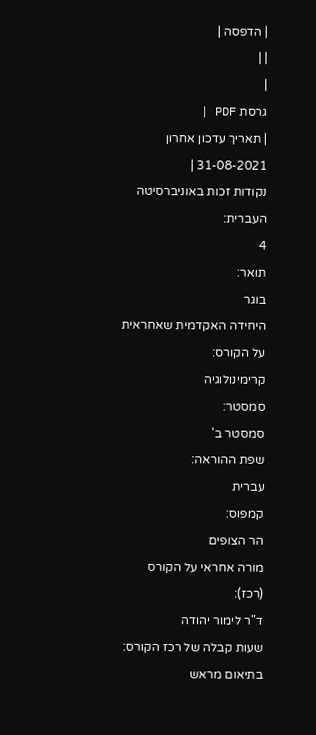| הדפסה |
| |
|
גרסת PDF |
| תאריך עדכון אחרון 31-08-2021 |
נקודות זכות באוניברסיטה העברית:
4
תואר:
בוגר
היחידה האקדמית שאחראית על הקורס:
קרימינולוגיה
סמסטר:
סמסטר ב'
שפת ההוראה:
עברית
קמפוס:
הר הצופים
מורה אחראי על הקורס (רכז):
ד"ר לימור יהודה
שעות קבלה של רכז הקורס:
בתיאום מראש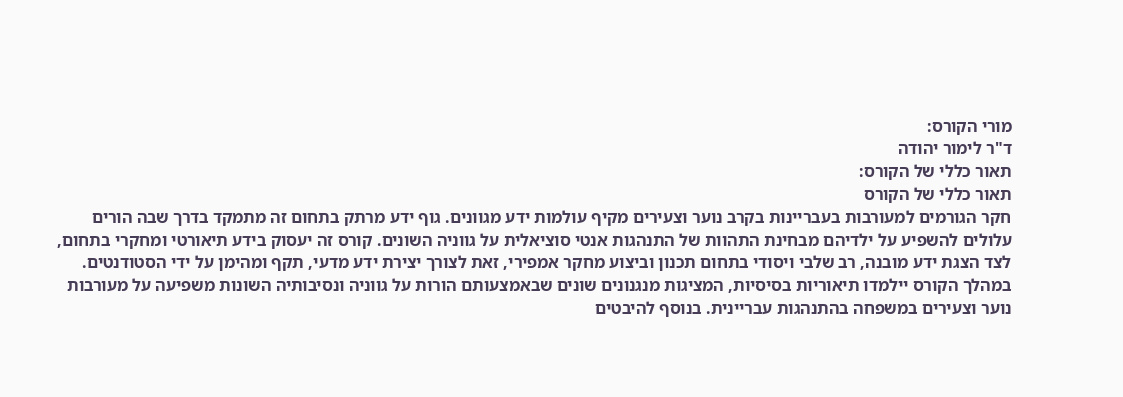מורי הקורס:
ד"ר לימור יהודה
תאור כללי של הקורס:
תאור כללי של הקורס
חקר הגורמים למעורבות בעבריינות בקרב נוער וצעירים מקיף עולמות ידע מגוונים. גוף ידע מרתק בתחום זה מתמקד בדרך שבה הורים עלולים להשפיע על ילדיהם מבחינת התהוות של התנהגות אנטי סוציאלית על גווניה השונים. קורס זה יעסוק בידע תיאורטי ומחקרי בתחום, לצד הצגת ידע מובנה, רב שלבי ויסודי בתחום תכנון וביצוע מחקר אמפירי, זאת לצורך יצירת ידע מדעי, תקף ומהימן על ידי הסטודנטים.
במהלך הקורס יילמדו תיאוריות בסיסיות, המציגות מנגנונים שונים שבאמצעותם הורות על גווניה ונסיבותיה השונות משפיעה על מעורבות נוער וצעירים במשפחה בהתנהגות עבריינית. בנוסף להיבטים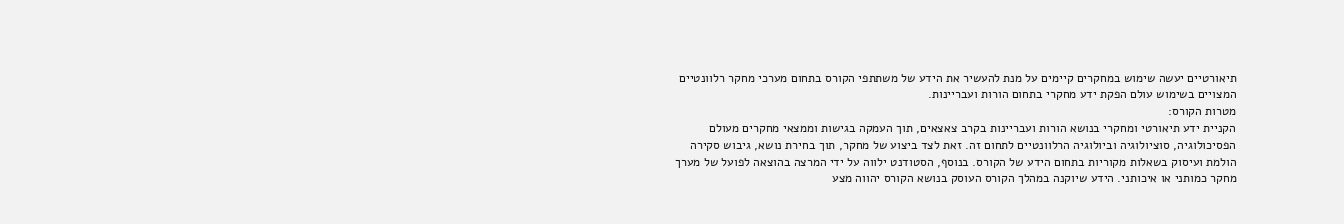תיאורטיים יעשה שימוש במחקרים קיימים על מנת להעשיר את הידע של משתתפי הקורס בתחום מערכי מחקר רלוונטיים המצויים בשימוש עולם הפקת ידע מחקרי בתחום הורות ועבריינות.
מטרות הקורס:
הקניית ידע תיאורטי ומחקרי בנושא הורות ועבריינות בקרב צאצאים, תוך העמקה בגישות וממצאי מחקרים מעולם הפסיכולוגיה, סוציולוגיה וביולוגיה הרלוונטיים לתחום זה. זאת לצד ביצוע של מחקר, תוך בחירת נושא, גיבוש סקירה הולמת ועיסוק בשאלות מקוריות בתחום הידע של הקורס. בנוסף, הסטודנט ילווה על ידי המרצה בהוצאה לפועל של מערך מחקר כמותני או איכותני. הידע שיוקנה במהלך הקורס העוסק בנושא הקורס יהווה מצע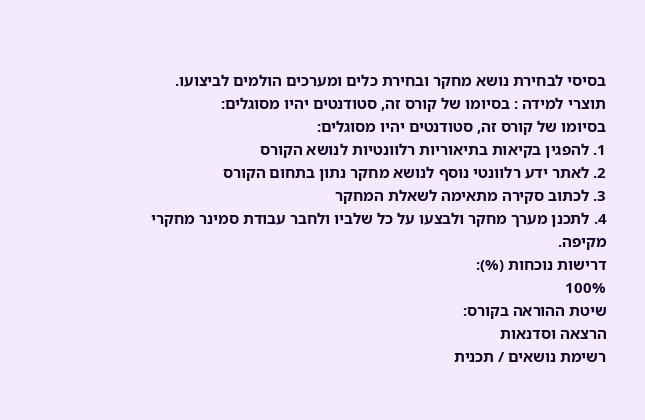בסיסי לבחירת נושא מחקר ובחירת כלים ומערכים הולמים לביצועו.
תוצרי למידה : בסיומו של קורס זה, סטודנטים יהיו מסוגלים:
בסיומו של קורס זה, סטודנטים יהיו מסוגלים:
1. להפגין בקיאות בתיאוריות רלוונטיות לנושא הקורס
2. לאתר ידע רלוונטי נוסף לנושא מחקר נתון בתחום הקורס
3. לכתוב סקירה מתאימה לשאלת המחקר
4. לתכנן מערך מחקר ולבצעו על כל שלביו ולחבר עבודת סמינר מחקרי מקיפה.
דרישות נוכחות (%):
100%
שיטת ההוראה בקורס:
הרצאה וסדנאות
רשימת נושאים / תכנית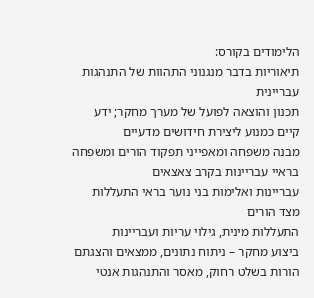הלימודים בקורס:
תיאוריות בדבר מנגנוני התהוות של התנהגות עבריינית
תכנון והוצאה לפועל של מערך מחקר; ידע קיים כמנוע ליצירת חידושים מדעיים
מבנה משפחה ומאפייני תפקוד הורים ומשפחה בראיי עבריינות בקרב צאצאים
עבריינות ואלימות בני נוער בראי התעללות מצד הורים
התעללות מינית, גילוי עריות ועבריינות
ביצוע מחקר – ניתוח נתונים, ממצאים והצגתם
הורות בשלט רחוק, מאסר והתנהגות אנטי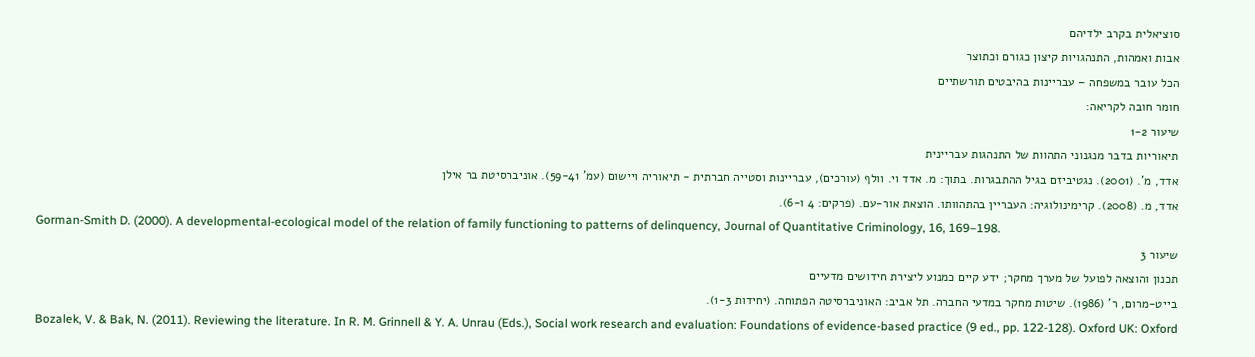סוציאלית בקרב ילדיהם
אבות ואמהות, התנהגויות קיצון כגורם וכתוצר
הכל עובר במשפחה – עבריינות בהיבטים תורשתיים
חומר חובה לקריאה:
שיעור 1-2
תיאוריות בדבר מנגנוני התהוות של התנהגות עבריינית
אדד, מ'. (2001). נגטיביזם בגיל ההתבגרות. בתוך: מ. אדד וי. וולף (עורכים), עבריינות וסטייה חברתית - תיאוריה ויישום (עמ' 59-41). אוניברסיטת בר אילן
אדד, מ. (2008). קרימינולוגיה: העבריין בהתהוותו. הוצאת אור-עם. (פרקים: 4 ו-6).
Gorman-Smith D. (2000). A developmental-ecological model of the relation of family functioning to patterns of delinquency, Journal of Quantitative Criminology, 16, 169–198.
שיעור 3
תכנון והוצאה לפועל של מערך מחקר; ידע קיים כמנוע ליצירת חידושים מדעיים
בייט-מרום, ר' (1986). שיטות מחקר במדעי החברה. תל אביב: האוניברסיטה הפתוחה. (יחידות 1-3).
Bozalek, V. & Bak, N. (2011). Reviewing the literature. In R. M. Grinnell & Y. A. Unrau (Eds.), Social work research and evaluation: Foundations of evidence-based practice (9 ed., pp. 122-128). Oxford UK: Oxford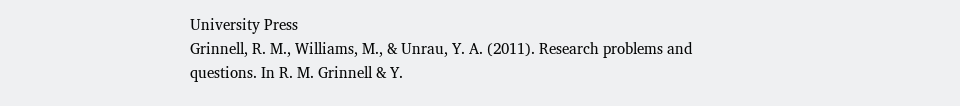University Press
Grinnell, R. M., Williams, M., & Unrau, Y. A. (2011). Research problems and questions. In R. M. Grinnell & Y.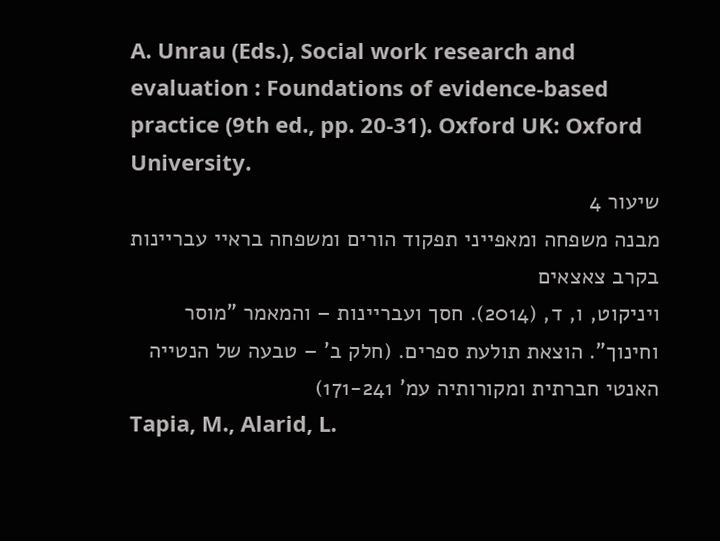A. Unrau (Eds.), Social work research and evaluation : Foundations of evidence-based practice (9th ed., pp. 20-31). Oxford UK: Oxford University.
שיעור 4
מבנה משפחה ומאפייני תפקוד הורים ומשפחה בראיי עבריינות בקרב צאצאים
ויניקוט, ו, ד, (2014). חסך ועבריינות – והמאמר "מוסר וחינוך". הוצאת תולעת ספרים. (חלק ב' – טבעה של הנטייה האנטי חברתית ומקורותיה עמ' 171-241)
Tapia, M., Alarid, L.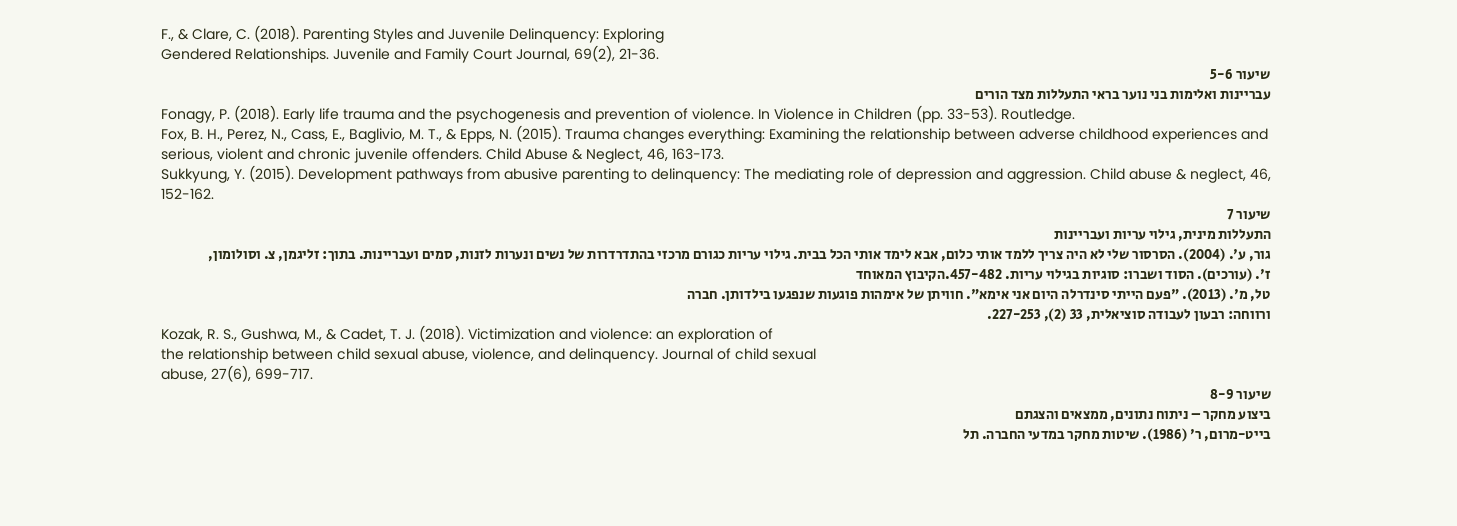F., & Clare, C. (2018). Parenting Styles and Juvenile Delinquency: Exploring
Gendered Relationships. Juvenile and Family Court Journal, 69(2), 21-36.
שיעור 5-6
עבריינות ואלימות בני נוער בראי התעללות מצד הורים
Fonagy, P. (2018). Early life trauma and the psychogenesis and prevention of violence. In Violence in Children (pp. 33-53). Routledge.
Fox, B. H., Perez, N., Cass, E., Baglivio, M. T., & Epps, N. (2015). Trauma changes everything: Examining the relationship between adverse childhood experiences and serious, violent and chronic juvenile offenders. Child Abuse & Neglect, 46, 163-173.
Sukkyung, Y. (2015). Development pathways from abusive parenting to delinquency: The mediating role of depression and aggression. Child abuse & neglect, 46, 152-162.
שיעור 7
התעללות מינית, גילוי עריות ועבריינות
גור, ע'. (2004). הסרסור שלי לא היה צריך ללמד אותי כלום, אבא לימד אותי הכל בבית. גילוי עריות כגורם מרכזי בהתדרדרות של נשים ונערות לזנות, סמים ועבריינות. בתוך: זליגמן, צ. וסולומון, ז'. (עורכים). הסוד ושברו: סוגיות בגילוי עריות. 457-482.הקיבוץ המאוחד
טל, מ'. (2013). "פעם הייתי סינדרלה היום אני אימא". חוויתן של אימהות פוגעות שנפגעו בילדותן. חברה
ורווחה: רבעון לעבודה סוציאלית, 33 (2), 227-253.
Kozak, R. S., Gushwa, M., & Cadet, T. J. (2018). Victimization and violence: an exploration of
the relationship between child sexual abuse, violence, and delinquency. Journal of child sexual
abuse, 27(6), 699-717.
שיעור 8-9
ביצוע מחקר – ניתוח נתונים, ממצאים והצגתם
בייט-מרום, ר' (1986). שיטות מחקר במדעי החברה. תל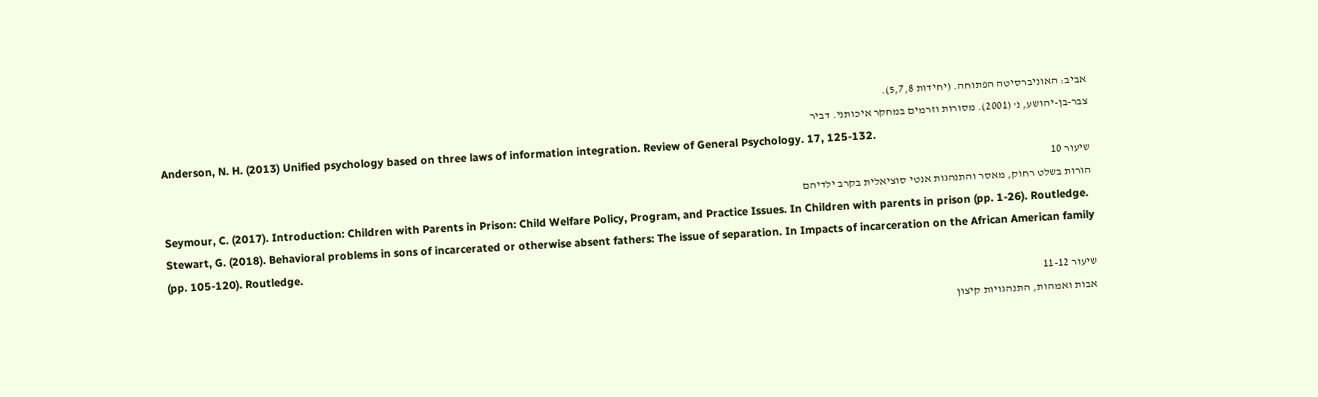אביב: האוניברסיטה הפתוחה. (יחידות 5,7,8).
צבר-בן-יהושע, נ' (2001). מסורות וזרמים במחקר איכותני. דביר
Anderson, N. H. (2013) Unified psychology based on three laws of information integration. Review of General Psychology. 17, 125-132.
שיעור 10
הורות בשלט רחוק, מאסר והתנהגות אנטי סוציאלית בקרב ילדיהם
Seymour, C. (2017). Introduction: Children with Parents in Prison: Child Welfare Policy, Program, and Practice Issues. In Children with parents in prison (pp. 1-26). Routledge.
Stewart, G. (2018). Behavioral problems in sons of incarcerated or otherwise absent fathers: The issue of separation. In Impacts of incarceration on the African American family (pp. 105-120). Routledge.
שיעור 11-12
אבות ואמהות, התנהגויות קיצון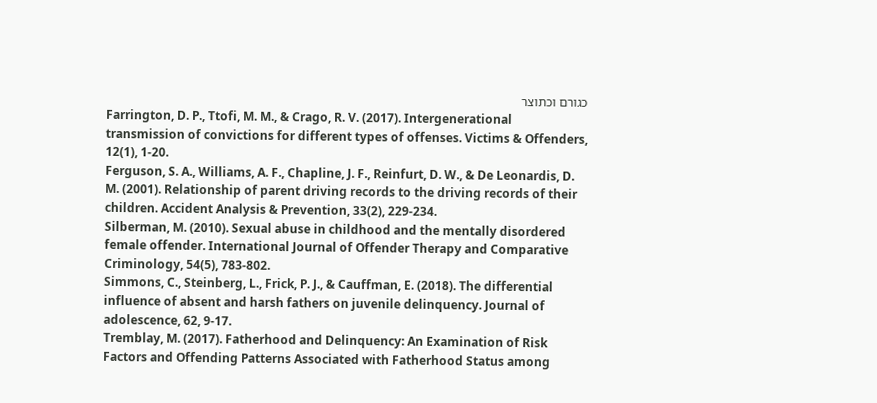כגורם וכתוצר
Farrington, D. P., Ttofi, M. M., & Crago, R. V. (2017). Intergenerational transmission of convictions for different types of offenses. Victims & Offenders, 12(1), 1-20.
Ferguson, S. A., Williams, A. F., Chapline, J. F., Reinfurt, D. W., & De Leonardis, D. M. (2001). Relationship of parent driving records to the driving records of their children. Accident Analysis & Prevention, 33(2), 229-234.
Silberman, M. (2010). Sexual abuse in childhood and the mentally disordered female offender. International Journal of Offender Therapy and Comparative Criminology, 54(5), 783-802.
Simmons, C., Steinberg, L., Frick, P. J., & Cauffman, E. (2018). The differential influence of absent and harsh fathers on juvenile delinquency. Journal of adolescence, 62, 9-17.
Tremblay, M. (2017). Fatherhood and Delinquency: An Examination of Risk Factors and Offending Patterns Associated with Fatherhood Status among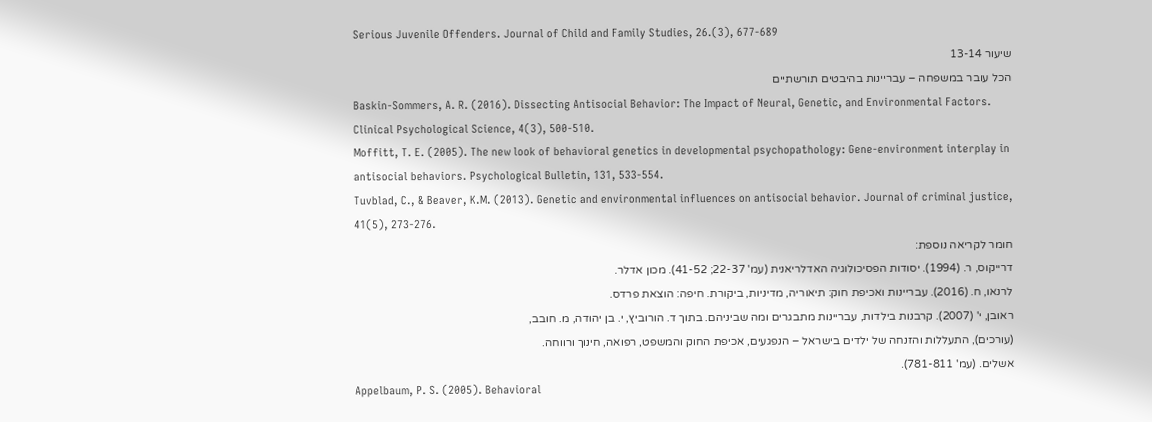Serious Juvenile Offenders. Journal of Child and Family Studies, 26.(3), 677-689
שיעור 13-14
הכל עובר במשפחה – עבריינות בהיבטים תורשתיים
Baskin-Sommers, A. R. (2016). Dissecting Antisocial Behavior: The Impact of Neural, Genetic, and Environmental Factors. Clinical Psychological Science, 4(3), 500-510.
Moffitt, T. E. (2005). The new look of behavioral genetics in developmental psychopathology: Gene-environment interplay in antisocial behaviors. Psychological Bulletin, 131, 533-554.
Tuvblad, C., & Beaver, K.M. (2013). Genetic and environmental influences on antisocial behavior. Journal of criminal justice, 41(5), 273-276.
חומר לקריאה נוספת:
דרייקוס, ר. (1994). יסודות הפסיכולוגיה האדלריאנית (עמ' 22-37; 41-52). מכון אדלר.
לרנאו, ח. (2016). עבריינות ואכיפת חוק: תיאוריה, מדיניות, ביקורת. חיפה: הוצאת פרדס.
ראובן, י' (2007). קרבנות בילדות, עבריינות מתבגרים ומה שביניהם. בתוך ד. הורוביץ, י. בן יהודה, מ. חובב,
(עורכים), התעללות והזנחה של ילדים בישראל – הנפגעים, אכיפת החוק והמשפט, רפואה, חינוך ורווחה.
אשלים. (עמ' 781-811).
Appelbaum, P. S. (2005). Behavioral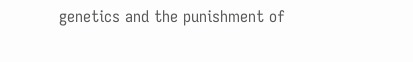genetics and the punishment of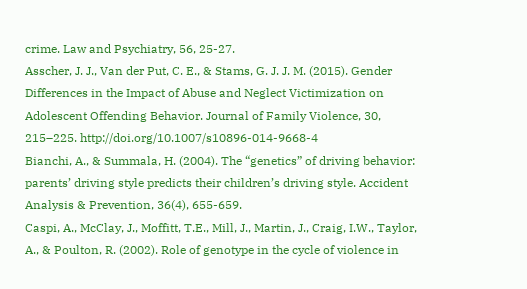crime. Law and Psychiatry, 56, 25-27.
Asscher, J. J., Van der Put, C. E., & Stams, G. J. J. M. (2015). Gender Differences in the Impact of Abuse and Neglect Victimization on Adolescent Offending Behavior. Journal of Family Violence, 30, 215–225. http://doi.org/10.1007/s10896-014-9668-4
Bianchi, A., & Summala, H. (2004). The “genetics” of driving behavior: parents’ driving style predicts their children’s driving style. Accident Analysis & Prevention, 36(4), 655-659.
Caspi, A., McClay, J., Moffitt, T.E., Mill, J., Martin, J., Craig, I.W., Taylor, A., & Poulton, R. (2002). Role of genotype in the cycle of violence in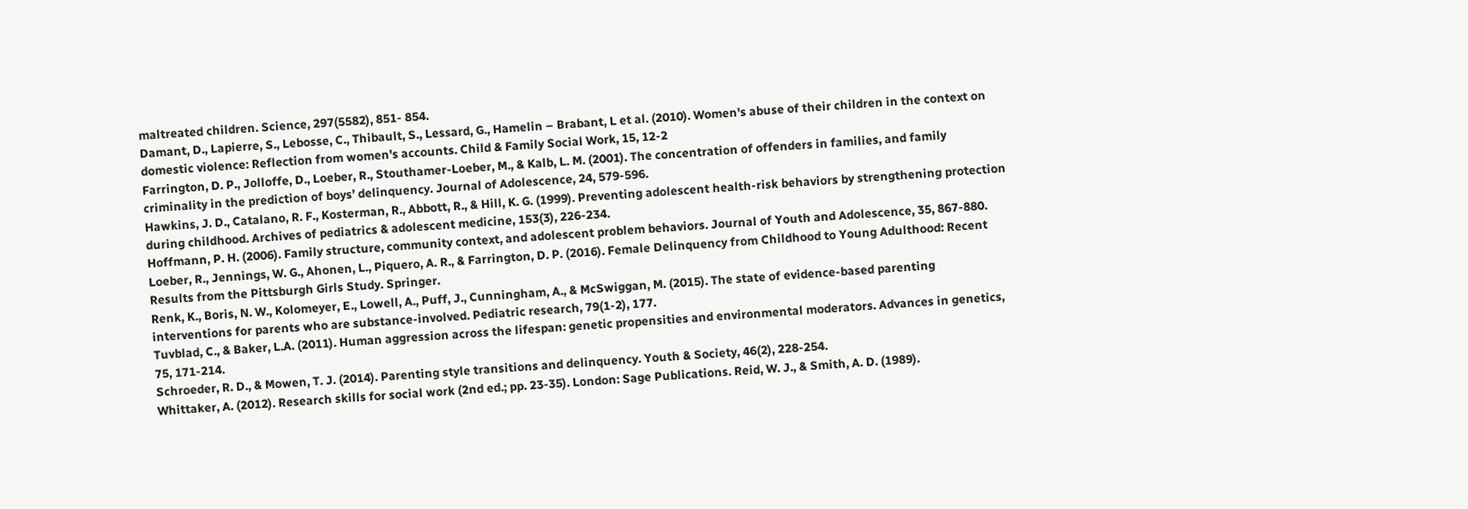maltreated children. Science, 297(5582), 851- 854.
Damant, D., Lapierre, S., Lebosse, C., Thibault, S., Lessard, G., Hamelin – Brabant, L et al. (2010). Women's abuse of their children in the context on domestic violence: Reflection from women's accounts. Child & Family Social Work, 15, 12-2
Farrington, D. P., Jolloffe, D., Loeber, R., Stouthamer-Loeber, M., & Kalb, L. M. (2001). The concentration of offenders in families, and family criminality in the prediction of boys’ delinquency. Journal of Adolescence, 24, 579-596.
Hawkins, J. D., Catalano, R. F., Kosterman, R., Abbott, R., & Hill, K. G. (1999). Preventing adolescent health-risk behaviors by strengthening protection during childhood. Archives of pediatrics & adolescent medicine, 153(3), 226-234.
Hoffmann, P. H. (2006). Family structure, community context, and adolescent problem behaviors. Journal of Youth and Adolescence, 35, 867-880.
Loeber, R., Jennings, W. G., Ahonen, L., Piquero, A. R., & Farrington, D. P. (2016). Female Delinquency from Childhood to Young Adulthood: Recent Results from the Pittsburgh Girls Study. Springer.
Renk, K., Boris, N. W., Kolomeyer, E., Lowell, A., Puff, J., Cunningham, A., & McSwiggan, M. (2015). The state of evidence-based parenting interventions for parents who are substance-involved. Pediatric research, 79(1-2), 177.
Tuvblad, C., & Baker, L.A. (2011). Human aggression across the lifespan: genetic propensities and environmental moderators. Advances in genetics, 75, 171-214.
Schroeder, R. D., & Mowen, T. J. (2014). Parenting style transitions and delinquency. Youth & Society, 46(2), 228-254.
Whittaker, A. (2012). Research skills for social work (2nd ed.; pp. 23-35). London: Sage Publications. Reid, W. J., & Smith, A. D. (1989).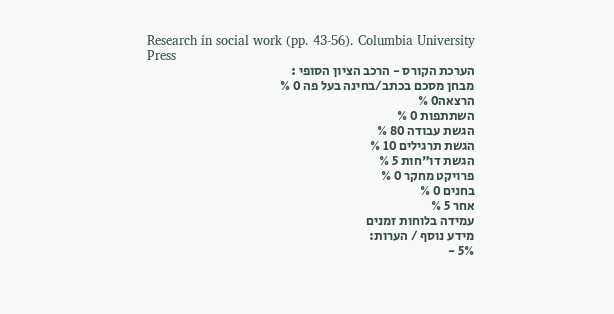Research in social work (pp. 43-56). Columbia University Press
הערכת הקורס - הרכב הציון הסופי :
מבחן מסכם בכתב/בחינה בעל פה 0 %
הרצאה0 %
השתתפות 0 %
הגשת עבודה 80 %
הגשת תרגילים 10 %
הגשת דו"חות 5 %
פרויקט מחקר 0 %
בחנים 0 %
אחר 5 %
עמידה בלוחות זמנים
מידע נוסף / הערות:
5% -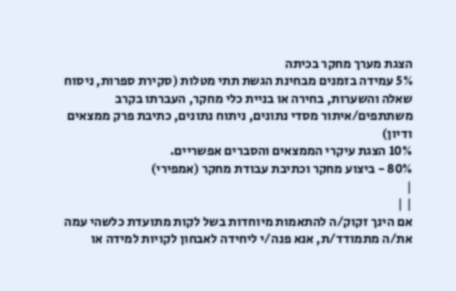הצגת מערך מחקר בכיתה
5% עמידה בזמנים מבחינת הגשת תתי מטלות (סקירת ספרות, ניסוח שאלה והשערות, בחירה או בניית כלי מחקר, העברתו בקרב משתתפים/איתור מסדי נתונים, ניתוח נתונים, כתיבת פרק ממצאים ודיון)
10% הצגת עיקרי הממצאים והסברים אפשריים.
80% - ביצוע מחקר וכתיבת עבודת מחקר (אמפירי)
|
| |
אם הינך זקוק/ה להתאמות מיוחדות בשל לקות מתועדת כלשהי עמה את/ה מתמודד/ת, אנא פנה/י ליחידה לאבחון לקויות למידה או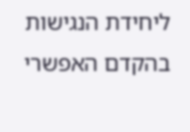ליחידת הנגישות בהקדם האפשרי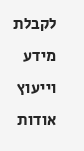לקבלת מידע וייעוץ אודות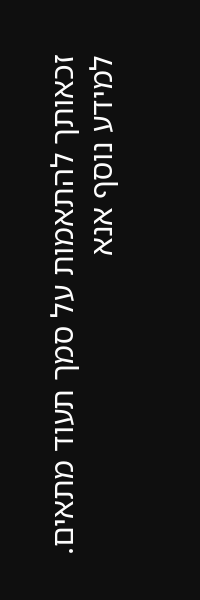זכאותך להתאמות על סמך תעוד מתאים.
למידע נוסף אנא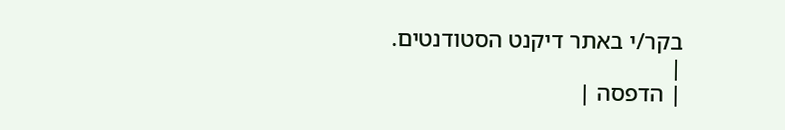בקר/י באתר דיקנט הסטודנטים.
|
| הדפסה |